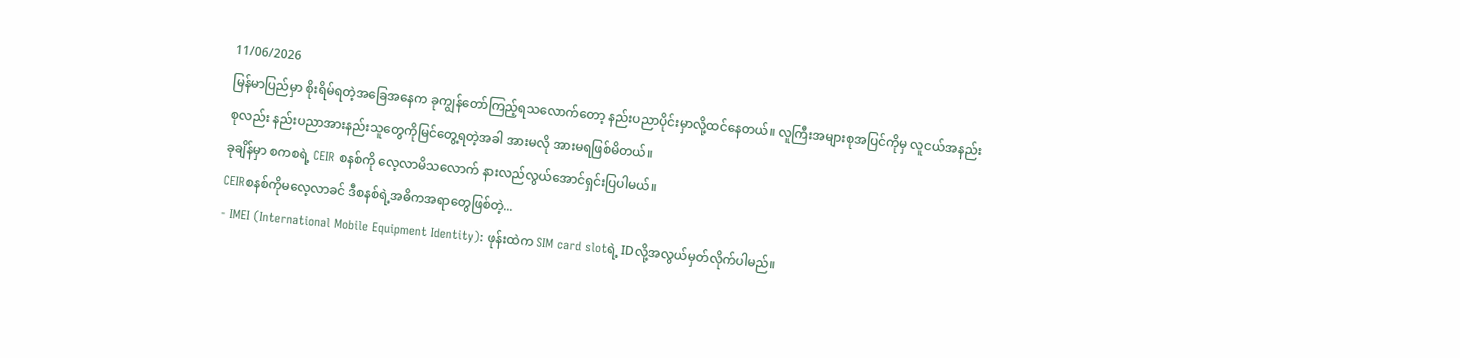11/06/2026
မြန်မာပြည်မှာ စိုးရိမ်ရတဲ့အခြေအနေက ခုကျွန်တော်ကြည့်ရသလောက်တော့ နည်းပညာပိုင်းမှာလို့ထင်နေတယ်။ လူကြီးအများစုအပြင်ကိုမှ လူငယ်အနည်းစုလည်း နည်းပညာအားနည်းသူတွေကိုမြင်တွေ့ရတဲ့အခါ အားမလို အားမရဖြစ်မိတယ်။
ခုချိန်မှာ စကစရဲ့ CEIR စနစ်ကို လေ့လာမိသလောက် နားလည်လွယ်အောင်ရှင်းပြပါမယ်။
CEIRစနစ်ကိုမလေ့လာခင် ဒီစနစ်ရဲ့အဓိကအရာတွေဖြစ်တဲ့...
- IMEI (International Mobile Equipment Identity): ဖုန်းထဲက SIM card slotရဲ့ IDလို့အလွယ်မှတ်လိုက်ပါမည်။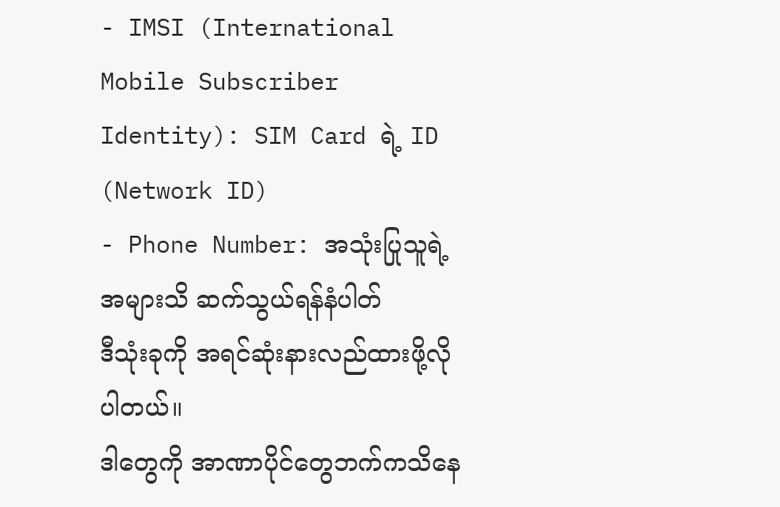- IMSI (International Mobile Subscriber Identity): SIM Card ရဲ့ ID (Network ID)
- Phone Number: အသုံးပြုသူရဲ့ အများသိ ဆက်သွယ်ရန်နံပါတ်
ဒီသုံးခုကို အရင်ဆုံးနားလည်ထားဖို့လိုပါတယ်။
ဒါတွေကို အာဏာပိုင်တွေဘက်ကသိနေ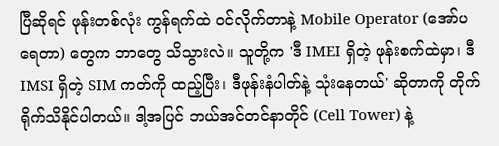ပြီဆိုရင် ဖုန်းတစ်လုံး ကွန်ရက်ထဲ ဝင်လိုက်တာနဲ့ Mobile Operator (အော်ပရေတာ) တွေက ဘာတွေ သိသွားလဲ။ သူတို့က 'ဒီ IMEI ရှိတဲ့ ဖုန်းစက်ထဲမှာ၊ ဒီ IMSI ရှိတဲ့ SIM ကတ်ကို ထည့်ပြီး၊ ဒီဖုန်းနံပါတ်နဲ့ သုံးနေတယ်' ဆိုတာကို တိုက်ရိုက်သိနိုင်ပါတယ်။ ဒါ့အပြင် ဘယ်အင်တင်နာတိုင် (Cell Tower) နဲ့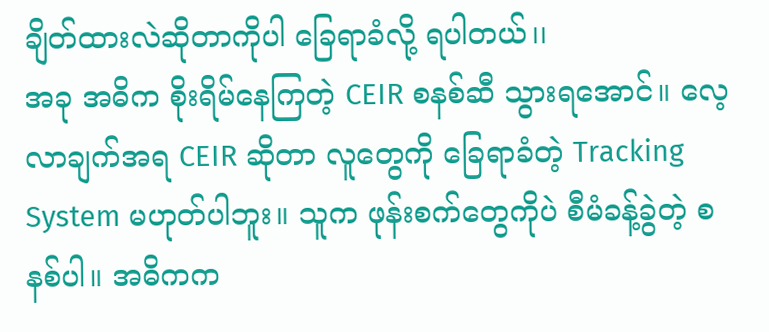ချိတ်ထားလဲဆိုတာကိုပါ ခြေရာခံလို့ ရပါတယ်၊၊
အခု အဓိက စိုးရိမ်နေကြတဲ့ CEIR စနစ်ဆီ သွားရအောင်။ လေ့လာချက်အရ CEIR ဆိုတာ လူတွေကို ခြေရာခံတဲ့ Tracking System မဟုတ်ပါဘူး။ သူက ဖုန်းစက်တွေကိုပဲ စီမံခန့်ခွဲတဲ့ စနစ်ပါ။ အဓိကက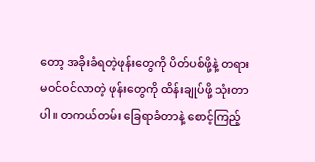တော့ အခိုးခံရတဲ့ဖုန်းတွေကို ပိတ်ပစ်ဖို့နဲ့ တရားမဝင်ဝင်လာတဲ့ ဖုန်းတွေကို ထိန်းချုပ်ဖို့ သုံးတာပါ။ တကယ်တမ်း ခြေရာခံတာနဲ့ စောင့်ကြည့်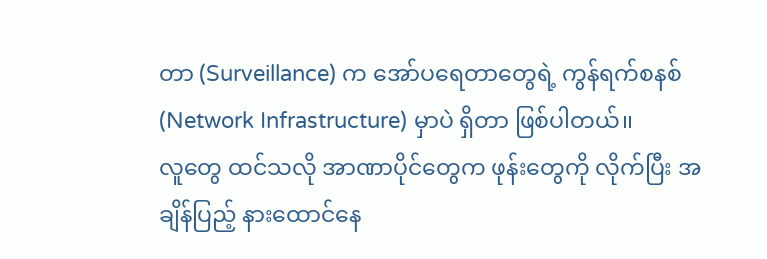တာ (Surveillance) က အော်ပရေတာတွေရဲ့ ကွန်ရက်စနစ် (Network Infrastructure) မှာပဲ ရှိတာ ဖြစ်ပါတယ်၊၊
လူတွေ ထင်သလို အာဏာပိုင်တွေက ဖုန်းတွေကို လိုက်ပြီး အချိန်ပြည့် နားထောင်နေ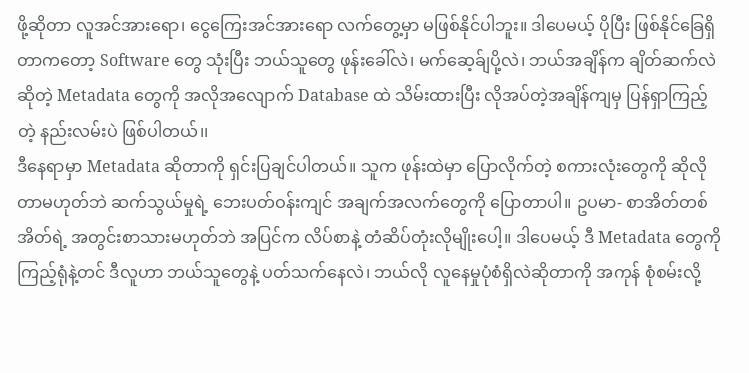ဖို့ဆိုတာ လူအင်အားရော၊ ငွေကြေးအင်အားရော လက်တွေ့မှာ မဖြစ်နိုင်ပါဘူး။ ဒါပေမယ့် ပိုပြီး ဖြစ်နိုင်ခြေရှိတာကတော့ Software တွေ သုံးပြီး ဘယ်သူတွေ ဖုန်းခေါ်လဲ၊ မက်ဆေ့ခ်ျပို့လဲ၊ ဘယ်အချိန်က ချိတ်ဆက်လဲဆိုတဲ့ Metadata တွေကို အလိုအလျောက် Database ထဲ သိမ်းထားပြီး လိုအပ်တဲ့အချိန်ကျမှ ပြန်ရှာကြည့်တဲ့ နည်းလမ်းပဲ ဖြစ်ပါတယ်၊၊
ဒီနေရာမှာ Metadata ဆိုတာကို ရှင်းပြချင်ပါတယ်။ သူက ဖုန်းထဲမှာ ပြောလိုက်တဲ့ စကားလုံးတွေကို ဆိုလိုတာမဟုတ်ဘဲ ဆက်သွယ်မှုရဲ့ ဘေးပတ်ဝန်းကျင် အချက်အလက်တွေကို ပြောတာပါ။ ဥပမာ- စာအိတ်တစ်အိတ်ရဲ့ အတွင်းစာသားမဟုတ်ဘဲ အပြင်က လိပ်စာနဲ့ တံဆိပ်တုံးလိုမျိုးပေါ့။ ဒါပေမယ့် ဒီ Metadata တွေကို ကြည့်ရုံနဲ့တင် ဒီလူဟာ ဘယ်သူတွေနဲ့ ပတ်သက်နေလဲ၊ ဘယ်လို လူနေမှုပုံစံရှိလဲဆိုတာကို အကုန် စုံစမ်းလို့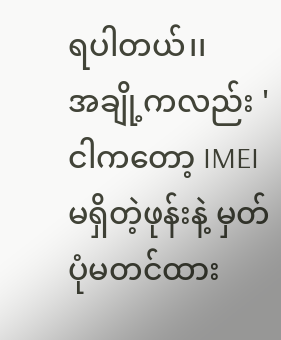ရပါတယ်၊၊
အချို့ကလည်း 'ငါကတော့ IMEI မရှိတဲ့ဖုန်းနဲ့ မှတ်ပုံမတင်ထား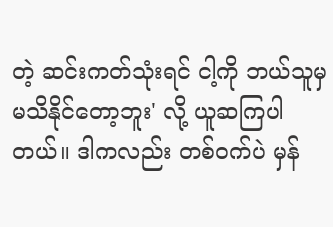တဲ့ ဆင်းကတ်သုံးရင် ငါ့ကို ဘယ်သူမှ မသိနိုင်တော့ဘူး' လို့ ယူဆကြပါတယ်။ ဒါကလည်း တစ်ဝက်ပဲ မှန်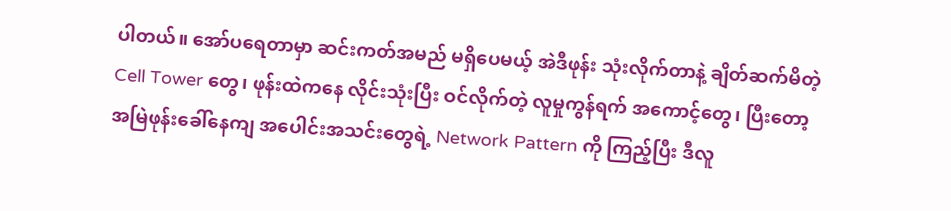ပါတယ်။ အော်ပရေတာမှာ ဆင်းကတ်အမည် မရှိပေမယ့် အဲဒီဖုန်း သုံးလိုက်တာနဲ့ ချိတ်ဆက်မိတဲ့ Cell Tower တွေ၊ ဖုန်းထဲကနေ လိုင်းသုံးပြီး ဝင်လိုက်တဲ့ လူမှုကွန်ရက် အကောင့်တွေ၊ ပြီးတော့ အမြဲဖုန်းခေါ်နေကျ အပေါင်းအသင်းတွေရဲ့ Network Pattern ကို ကြည့်ပြီး ဒီလူ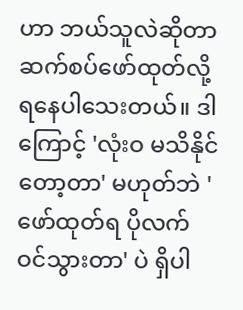ဟာ ဘယ်သူလဲဆိုတာ ဆက်စပ်ဖော်ထုတ်လို့ ရနေပါသေးတယ်။ ဒါကြောင့် 'လုံးဝ မသိနိုင်တော့တာ' မဟုတ်ဘဲ 'ဖော်ထုတ်ရ ပိုလက်ဝင်သွားတာ' ပဲ ရှိပါ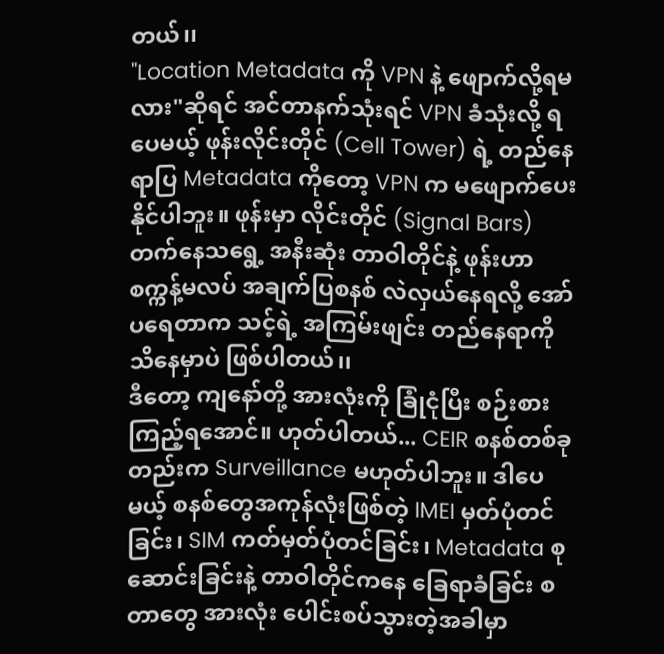တယ်၊၊
"Location Metadata ကို VPN နဲ့ ဖျောက်လို့ရမလား"ဆိုရင် အင်တာနက်သုံးရင် VPN ခံသုံးလို့ ရပေမယ့် ဖုန်းလိုင်းတိုင် (Cell Tower) ရဲ့ တည်နေရာပြ Metadata ကိုတော့ VPN က မဖျောက်ပေးနိုင်ပါဘူး။ ဖုန်းမှာ လိုင်းတိုင် (Signal Bars) တက်နေသရွေ့ အနီးဆုံး တာဝါတိုင်နဲ့ ဖုန်းဟာ စက္ကန့်မလပ် အချက်ပြစနစ် လဲလှယ်နေရလို့ အော်ပရေတာက သင့်ရဲ့ အကြမ်းဖျင်း တည်နေရာကို သိနေမှာပဲ ဖြစ်ပါတယ်၊၊
ဒီတော့ ကျနော်တို့ အားလုံးကို ခြုံငုံပြီး စဉ်းစားကြည့်ရအောင်။ ဟုတ်ပါတယ်... CEIR စနစ်တစ်ခုတည်းက Surveillance မဟုတ်ပါဘူး။ ဒါပေမယ့် စနစ်တွေအကုန်လုံးဖြစ်တဲ့ IMEI မှတ်ပုံတင်ခြင်း၊ SIM ကတ်မှတ်ပုံတင်ခြင်း၊ Metadata စုဆောင်းခြင်းနဲ့ တာဝါတိုင်ကနေ ခြေရာခံခြင်း စတာတွေ အားလုံး ပေါင်းစပ်သွားတဲ့အခါမှာ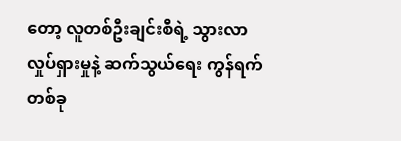တော့ လူတစ်ဦးချင်းစီရဲ့ သွားလာလှုပ်ရှားမှုနဲ့ ဆက်သွယ်ရေး ကွန်ရက်တစ်ခု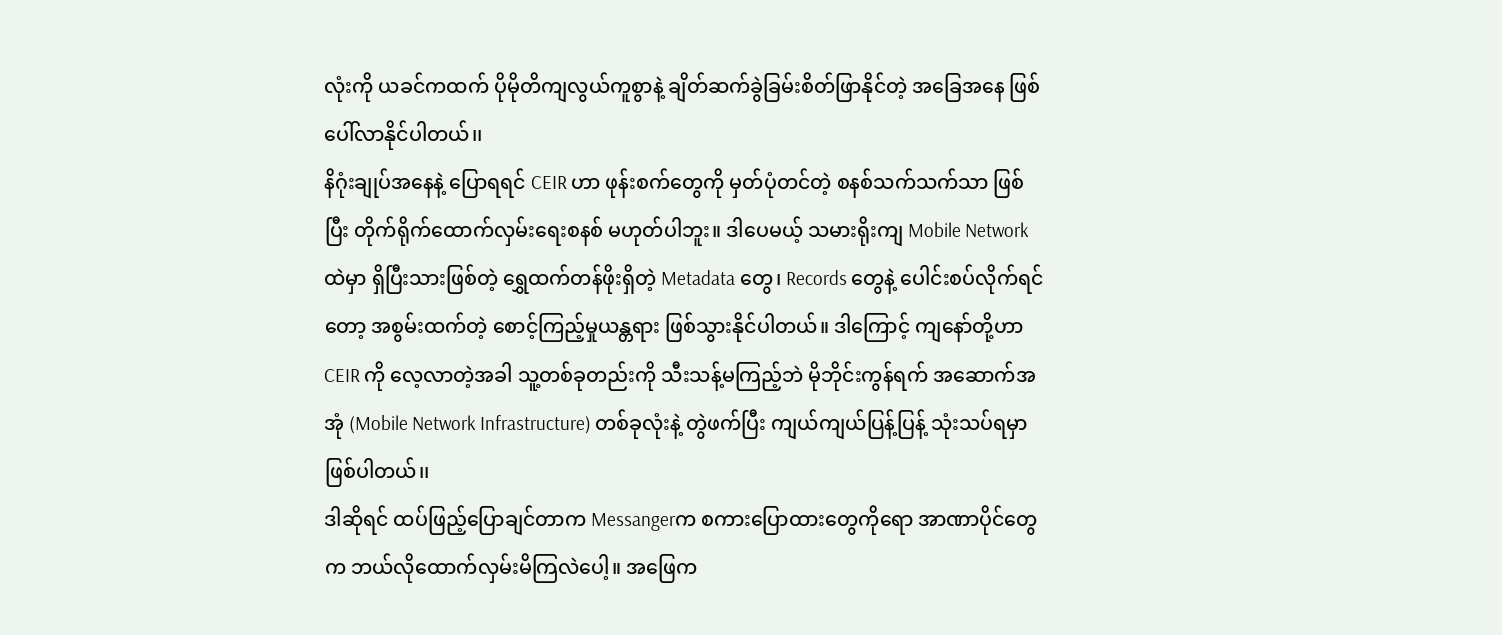လုံးကို ယခင်ကထက် ပိုမိုတိကျလွယ်ကူစွာနဲ့ ချိတ်ဆက်ခွဲခြမ်းစိတ်ဖြာနိုင်တဲ့ အခြေအနေ ဖြစ်ပေါ်လာနိုင်ပါတယ်၊၊
နိဂုံးချုပ်အနေနဲ့ ပြောရရင် CEIR ဟာ ဖုန်းစက်တွေကို မှတ်ပုံတင်တဲ့ စနစ်သက်သက်သာ ဖြစ်ပြီး တိုက်ရိုက်ထောက်လှမ်းရေးစနစ် မဟုတ်ပါဘူး။ ဒါပေမယ့် သမားရိုးကျ Mobile Network ထဲမှာ ရှိပြီးသားဖြစ်တဲ့ ရွှေထက်တန်ဖိုးရှိတဲ့ Metadata တွေ၊ Records တွေနဲ့ ပေါင်းစပ်လိုက်ရင်တော့ အစွမ်းထက်တဲ့ စောင့်ကြည့်မှုယန္တရား ဖြစ်သွားနိုင်ပါတယ်။ ဒါကြောင့် ကျနော်တို့ဟာ CEIR ကို လေ့လာတဲ့အခါ သူ့တစ်ခုတည်းကို သီးသန့်မကြည့်ဘဲ မိုဘိုင်းကွန်ရက် အဆောက်အအုံ (Mobile Network Infrastructure) တစ်ခုလုံးနဲ့ တွဲဖက်ပြီး ကျယ်ကျယ်ပြန့်ပြန့် သုံးသပ်ရမှာ ဖြစ်ပါတယ်၊၊
ဒါဆိုရင် ထပ်ဖြည့်ပြောချင်တာက Messangerက စကားပြောထားတွေကိုရော အာဏာပိုင်တွေက ဘယ်လိုထောက်လှမ်းမိကြလဲပေါ့။ အဖြေက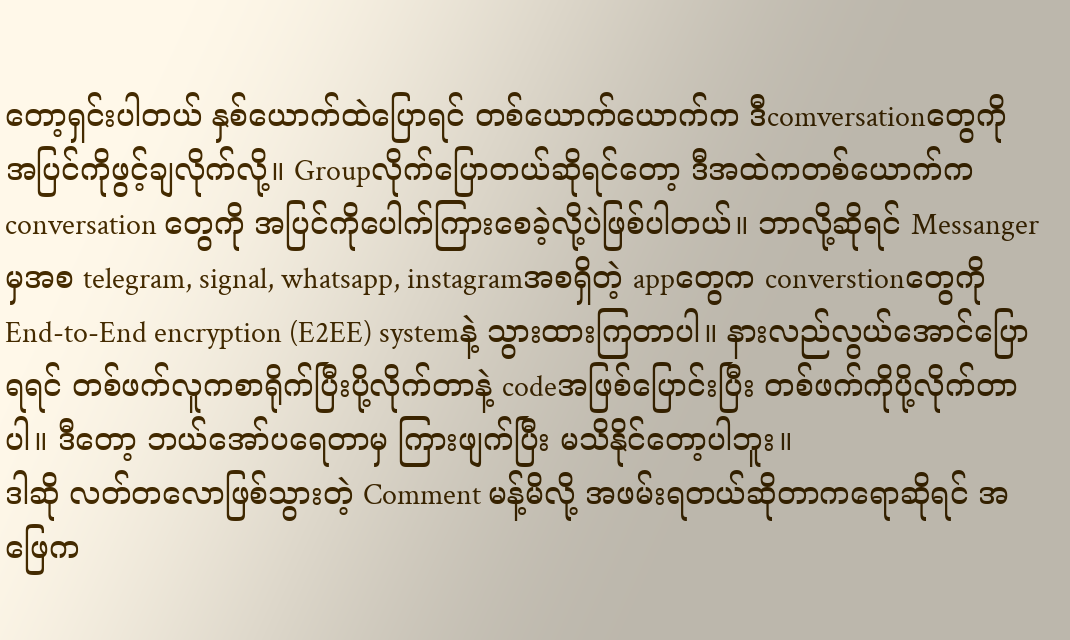တော့ရှင်းပါတယ် နှစ်ယောက်ထဲပြောရင် တစ်ယောက်ယောက်က ဒီcomversationတွေကို အပြင်ကိုဖွင့်ချလိုက်လို့။ Groupလိုက်ပြောတယ်ဆိုရင်တော့ ဒီအထဲကတစ်ယောက်က conversation တွေကို အပြင်ကိုပေါက်ကြားစေခဲ့လို့ပဲဖြစ်ပါတယ်။ ဘာလို့ဆိုရင် Messangerမှအစ telegram, signal, whatsapp, instagramအစရှိတဲ့ appတွေက converstionတွေကို End-to-End encryption (E2EE) systemနဲ့ သွားထားကြတာပါ။ နားလည်လွယ်အောင်ပြောရရင် တစ်ဖက်လူကစာရိုက်ပြီးပို့လိုက်တာနဲ့ codeအဖြစ်ပြောင်းပြီး တစ်ဖက်ကိုပို့လိုက်တာပါ။ ဒီတော့ ဘယ်အော်ပရေတာမှ ကြားဖျက်ပြီး မသိနိုင်တော့ပါဘူး။
ဒါဆို လတ်တလောဖြစ်သွားတဲ့ Comment မန့်မိလို့ အဖမ်းရတယ်ဆိုတာကရောဆိုရင် အဖြေက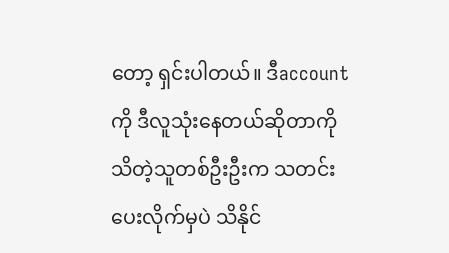တော့ ရှင်းပါတယ်။ ဒီaccountကို ဒီလူသုံးနေတယ်ဆိုတာကို သိတဲ့သူတစ်ဦးဦးက သတင်းပေးလိုက်မှပဲ သိနိုင်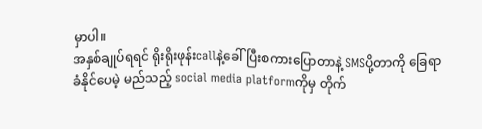မှာပါ။
အနှစ်ချုပ်ရရင် ရိုးရိုးဖုန်းcallနဲ့ခေါ်ပြီးစကားပြောတာနဲ့ SMSပို့တာကို ခြေရာခံနိုင်ပေမဲ့ မည်သည့် social media platformကိုမှ တိုက်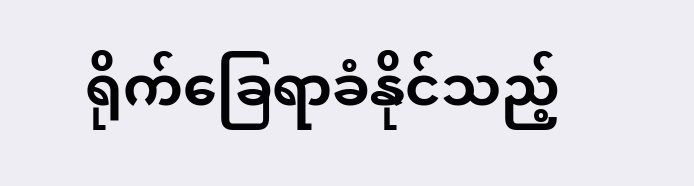ရိုက်ခြေရာခံနိုင်သည့်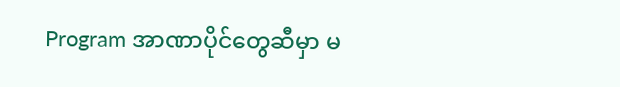Program အာဏာပိုင်တွေဆီမှာ မ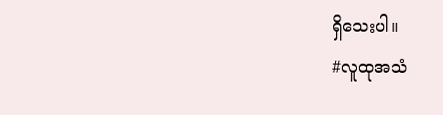ရှိသေးပါ။
#လူထုအသံ